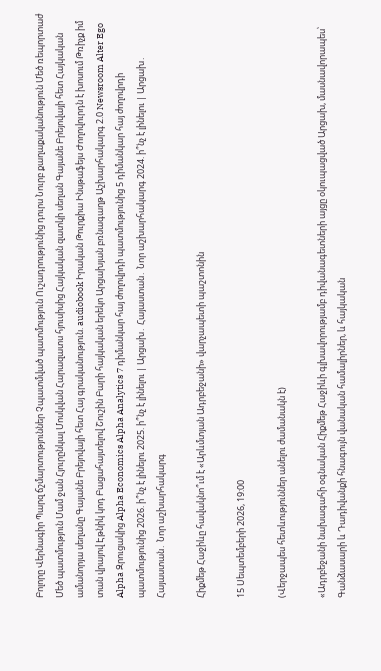Բոլորը Վերնագիր Պարզ ճշմարտություններ Չպատմված պատմություն Ուշադրությունից դուրս Նուրբ քաղաքականություն Մեծ ռեպորտաժ Մեծ պատմություն Մամ ջան Հյուրընկալ Մոսկվան Հարազատս հյուսիսից Հայկական զատկի սեղան Գայանե Բրեյովայի հետ Հայկական ամանորյա սեղանը Գայանե Բրեյովայի հետ Հայ գրականություն. audiobook Իրական Թուրքիա Ինսթաֆեյս Ժողովուրդն է խոսում Թռիչք իմ տան վրայով Էթնիկ կոդ Բացահայտելով Շուշին Բարի հայկական երեկո Արցախյան բռնագաղթ Աշխարհակարգ 2.0 Newsroom Alter Ego Alpha Զրուցակից Alpha Economics Alpha Analytics 7 դիմանկար հայ ժողովրդի պատմությունից 5 դիմանկար հայ ժողովրդի պատմությունից 2026. ի՞նչ է լինելու 2025. ի՞նչ է լինելու | Արցախ․ Հայաստան․ Նոր աշխարհակարգ 2024. ի՞նչ է լինելու | Արցախ․ Հայաստան․ Նոր աշխարհակարգ

Հիքմեթ Հաջիևը հավակնո՞ւմ է «Արևմտյան Ադրբեջանի» վարչապետի պաշտոնին

15 Սեպտեմբերի 2026, 19:00

(Վերջապես հետևություններ անելու ժամանակն է)

«Ադրբեջանի նախագահի օգնական Հիքմեթ Հաջիևի գլխավորությամբ դիվանագետների այցը օկուպացված Արցախ, մասնավորապես՝ Գանձասարի և Դադիվանքի հնագույն վանական համալիրներ, և հայկական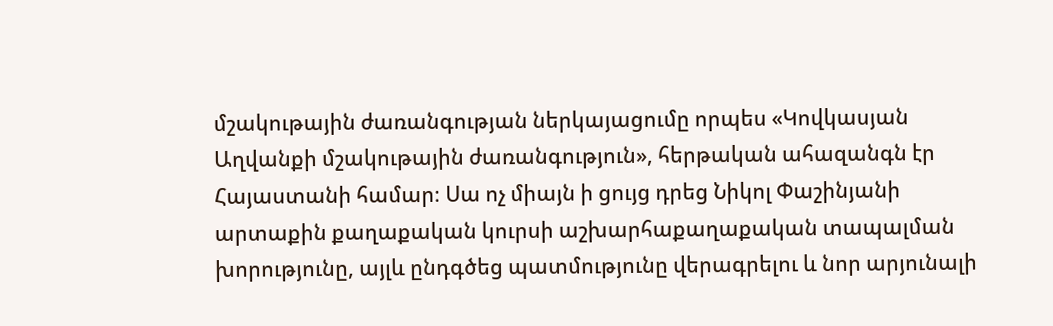մշակութային ժառանգության ներկայացումը որպես «Կովկասյան Աղվանքի մշակութային ժառանգություն», հերթական ահազանգն էր Հայաստանի համար։ Սա ոչ միայն ի ցույց դրեց Նիկոլ Փաշինյանի արտաքին քաղաքական կուրսի աշխարհաքաղաքական տապալման խորությունը, այլև ընդգծեց պատմությունը վերագրելու և նոր արյունալի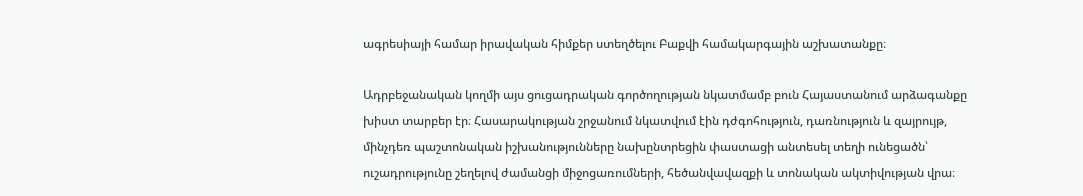ագրեսիայի համար իրավական հիմքեր ստեղծելու Բաքվի համակարգային աշխատանքը։

Ադրբեջանական կողմի այս ցուցադրական գործողության նկատմամբ բուն Հայաստանում արձագանքը խիստ տարբեր էր։ Հասարակության շրջանում նկատվում էին դժգոհություն, դառնություն և զայրույթ, մինչդեռ պաշտոնական իշխանությունները նախընտրեցին փաստացի անտեսել տեղի ունեցածն՝ ուշադրությունը շեղելով ժամանցի միջոցառումների, հեծանվավազքի և տոնական ակտիվության վրա։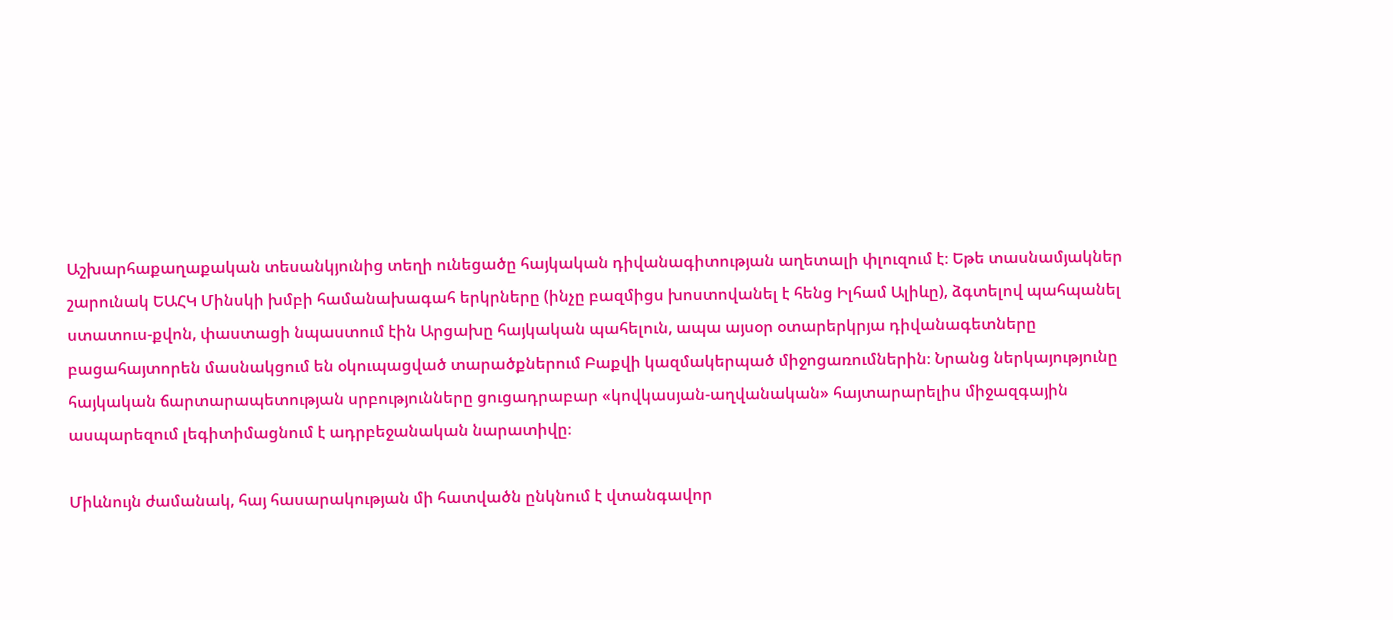Աշխարհաքաղաքական տեսանկյունից տեղի ունեցածը հայկական դիվանագիտության աղետալի փլուզում է։ Եթե տասնամյակներ շարունակ ԵԱՀԿ Մինսկի խմբի համանախագահ երկրները (ինչը բազմիցս խոստովանել է հենց Իլհամ Ալիևը), ձգտելով պահպանել ստատուս-քվոն, փաստացի նպաստում էին Արցախը հայկական պահելուն, ապա այսօր օտարերկրյա դիվանագետները բացահայտորեն մասնակցում են օկուպացված տարածքներում Բաքվի կազմակերպած միջոցառումներին։ Նրանց ներկայությունը հայկական ճարտարապետության սրբությունները ցուցադրաբար «կովկասյան-աղվանական» հայտարարելիս միջազգային ասպարեզում լեգիտիմացնում է ադրբեջանական նարատիվը։

Միևնույն ժամանակ, հայ հասարակության մի հատվածն ընկնում է վտանգավոր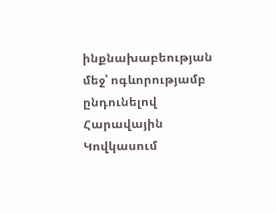ինքնախաբեության մեջ՝ ոգևորությամբ ընդունելով Հարավային Կովկասում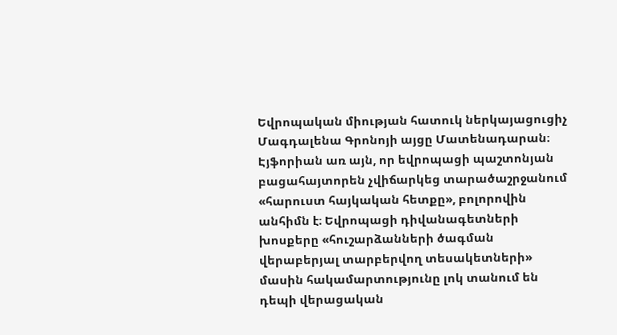Եվրոպական միության հատուկ ներկայացուցիչ Մագդալենա Գրոնոյի այցը Մատենադարան։ Էյֆորիան առ այն, որ եվրոպացի պաշտոնյան բացահայտորեն չվիճարկեց տարածաշրջանում «հարուստ հայկական հետքը», բոլորովին անհիմն է։ Եվրոպացի դիվանագետների խոսքերը «հուշարձանների ծագման վերաբերյալ տարբերվող տեսակետների» մասին հակամարտությունը լոկ տանում են դեպի վերացական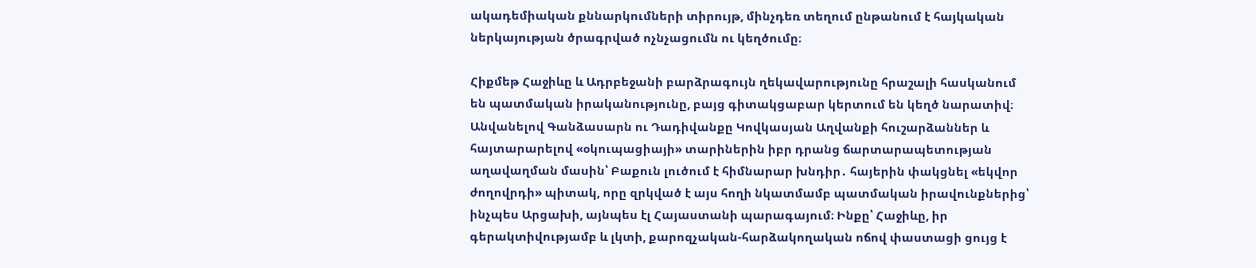ակադեմիական քննարկումների տիրույթ, մինչդեռ տեղում ընթանում է հայկական ներկայության ծրագրված ոչնչացումն ու կեղծումը։

Հիքմեթ Հաջիևը և Ադրբեջանի բարձրագույն ղեկավարությունը հրաշալի հասկանում են պատմական իրականությունը, բայց գիտակցաբար կերտում են կեղծ նարատիվ։ Անվանելով Գանձասարն ու Դադիվանքը Կովկասյան Աղվանքի հուշարձաններ և հայտարարելով «օկուպացիայի» տարիներին իբր դրանց ճարտարապետության աղավաղման մասին՝ Բաքուն լուծում է հիմնարար խնդիր․ հայերին փակցնել «եկվոր ժողովրդի» պիտակ, որը զրկված է այս հողի նկատմամբ պատմական իրավունքներից՝ ինչպես Արցախի, այնպես էլ Հայաստանի պարագայում։ Ինքը՝ Հաջիևը, իր գերակտիվությամբ և լկտի, քարոզչական-հարձակողական ոճով փաստացի ցույց է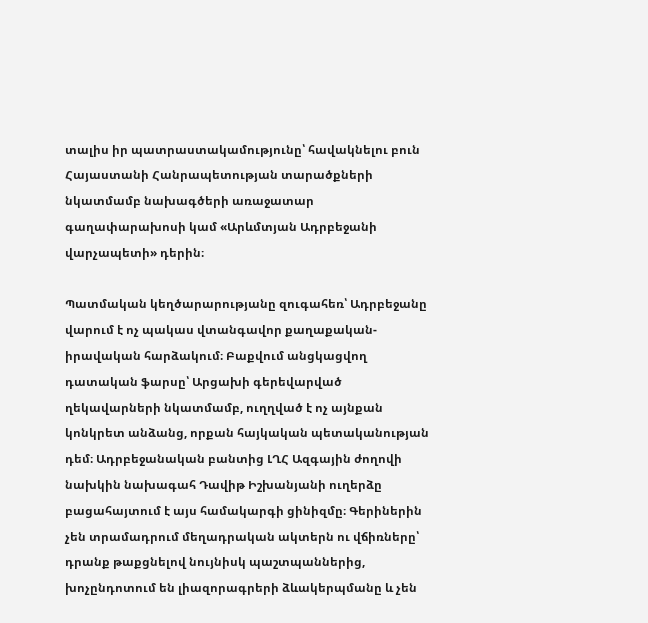տալիս իր պատրաստակամությունը՝ հավակնելու բուն Հայաստանի Հանրապետության տարածքների նկատմամբ նախագծերի առաջատար գաղափարախոսի կամ «Արևմտյան Ադրբեջանի վարչապետի» դերին։

Պատմական կեղծարարությանը զուգահեռ՝ Ադրբեջանը վարում է ոչ պակաս վտանգավոր քաղաքական-իրավական հարձակում։ Բաքվում անցկացվող դատական ֆարսը՝ Արցախի գերեվարված ղեկավարների նկատմամբ, ուղղված է ոչ այնքան կոնկրետ անձանց, որքան հայկական պետականության դեմ։ Ադրբեջանական բանտից ԼՂՀ Ազգային ժողովի նախկին նախագահ Դավիթ Իշխանյանի ուղերձը բացահայտում է այս համակարգի ցինիզմը։ Գերիներին չեն տրամադրում մեղադրական ակտերն ու վճիռները՝ դրանք թաքցնելով նույնիսկ պաշտպաններից, խոչընդոտում են լիազորագրերի ձևակերպմանը և չեն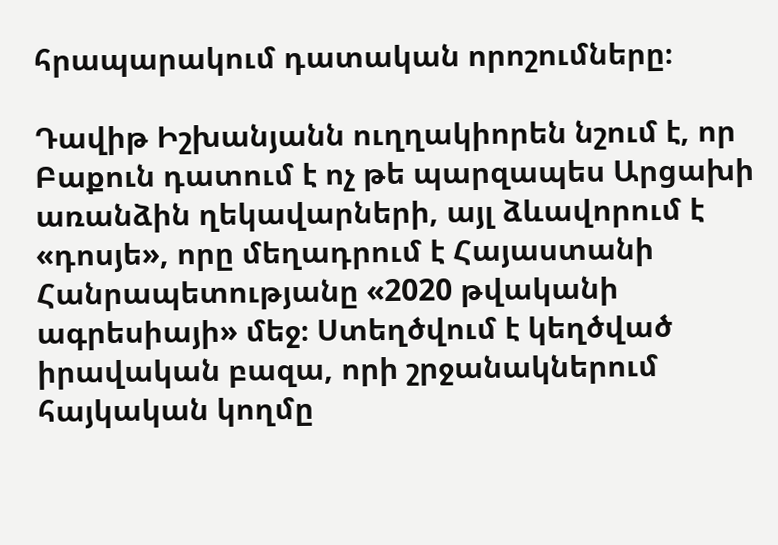հրապարակում դատական որոշումները։

Դավիթ Իշխանյանն ուղղակիորեն նշում է, որ Բաքուն դատում է ոչ թե պարզապես Արցախի առանձին ղեկավարների, այլ ձևավորում է «դոսյե», որը մեղադրում է Հայաստանի Հանրապետությանը «2020 թվականի ագրեսիայի» մեջ։ Ստեղծվում է կեղծված իրավական բազա, որի շրջանակներում հայկական կողմը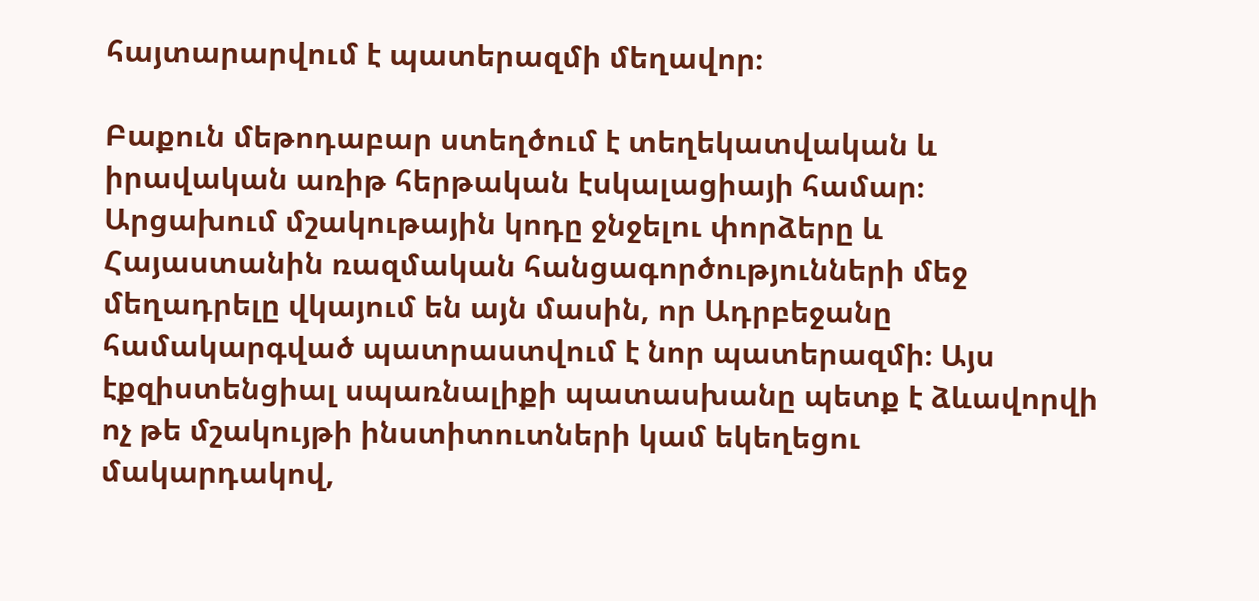հայտարարվում է պատերազմի մեղավոր։

Բաքուն մեթոդաբար ստեղծում է տեղեկատվական և իրավական առիթ հերթական էսկալացիայի համար։ Արցախում մշակութային կոդը ջնջելու փորձերը և Հայաստանին ռազմական հանցագործությունների մեջ մեղադրելը վկայում են այն մասին, որ Ադրբեջանը համակարգված պատրաստվում է նոր պատերազմի։ Այս էքզիստենցիալ սպառնալիքի պատասխանը պետք է ձևավորվի ոչ թե մշակույթի ինստիտուտների կամ եկեղեցու մակարդակով,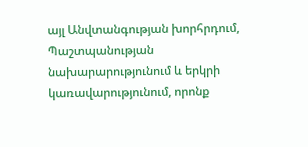այլ Անվտանգության խորհրդում, Պաշտպանության նախարարությունում և երկրի կառավարությունում, որոնք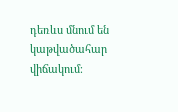դեռևս մնում են կաթվածահար վիճակում։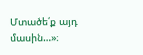Մտածե՛ք այդ մասին…»։